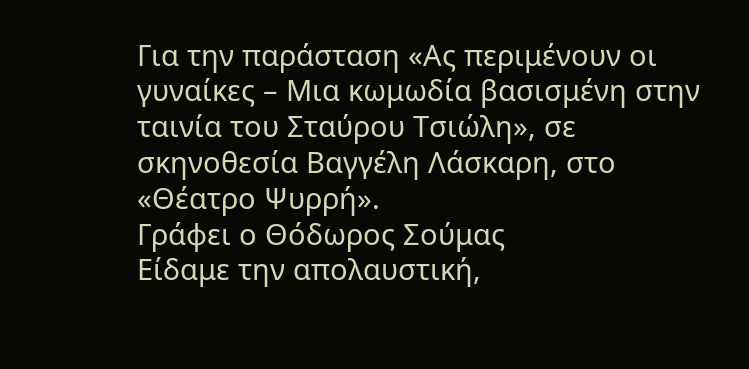Για την παράσταση «Ας περιμένουν οι γυναίκες – Μια κωμωδία βασισμένη στην ταινία του Σταύρου Τσιώλη», σε σκηνοθεσία Βαγγέλη Λάσκαρη, στο «Θέατρο Ψυρρή».
Γράφει ο Θόδωρος Σούμας
Είδαμε την απολαυστική,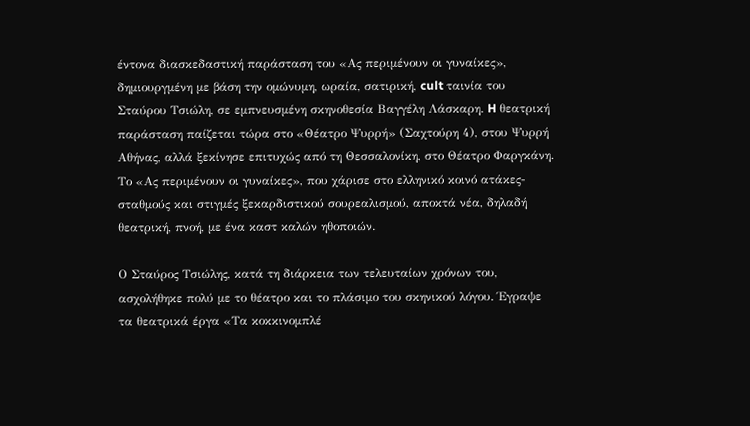έντονα διασκεδαστική παράσταση του «Ας περιμένουν οι γυναίκες», δημιουργμένη με βάση την ομώνυμη, ωραία, σατιρική, cult ταινία του Σταύρου Τσιώλη, σε εμπνευσμένη σκηνοθεσία Βαγγέλη Λάσκαρη. H θεατρική παράσταση παίζεται τώρα στο «Θέατρο Ψυρρή» (Σαχτούρη 4), στου Ψυρρή Αθήνας, αλλά ξεκίνησε επιτυχώς από τη Θεσσαλονίκη, στο Θέατρο Φαργκάνη. Το «Ας περιμένουν οι γυναίκες», που χάρισε στο ελληνικό κοινό ατάκες-σταθμούς και στιγμές ξεκαρδιστικού σουρεαλισμού, αποκτά νέα, δηλαδή θεατρική, πνοή, με ένα καστ καλών ηθοποιών.

Ο Σταύρος Τσιώλης, κατά τη διάρκεια των τελευταίων χρόνων του, ασχολήθηκε πολύ με το θέατρο και το πλάσιμο του σκηνικού λόγου. Έγραψε τα θεατρικά έργα «Τα κοκκινομπλέ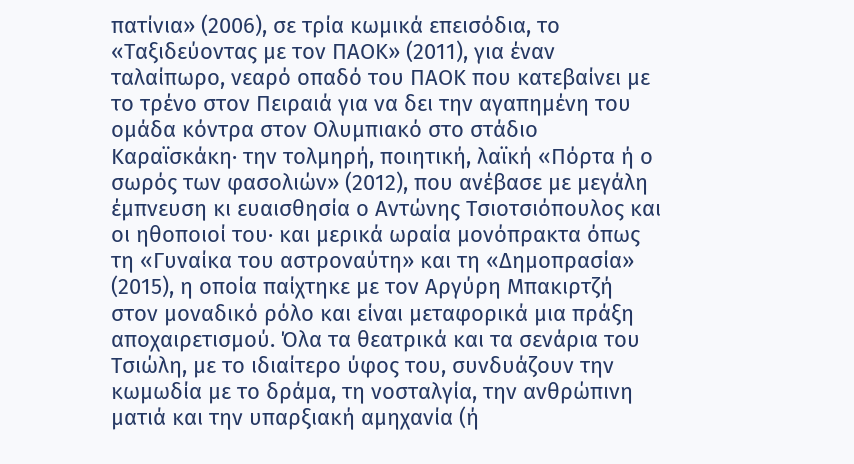πατίνια» (2006), σε τρία κωμικά επεισόδια, το «Ταξιδεύοντας με τον ΠΑΟΚ» (2011), για έναν ταλαίπωρο, νεαρό οπαδό του ΠΑΟΚ που κατεβαίνει με το τρένο στον Πειραιά για να δει την αγαπημένη του ομάδα κόντρα στον Ολυμπιακό στο στάδιο Καραϊσκάκη· την τολμηρή, ποιητική, λαϊκή «Πόρτα ή ο σωρός των φασολιών» (2012), που ανέβασε με μεγάλη έμπνευση κι ευαισθησία ο Αντώνης Τσιοτσιόπουλος και οι ηθοποιοί του· και μερικά ωραία μονόπρακτα όπως τη «Γυναίκα του αστροναύτη» και τη «Δημοπρασία» (2015), η οποία παίχτηκε με τον Αργύρη Μπακιρτζή στον μοναδικό ρόλο και είναι μεταφορικά μια πράξη αποχαιρετισμού. Όλα τα θεατρικά και τα σενάρια του Τσιώλη, με το ιδιαίτερο ύφος του, συνδυάζουν την κωμωδία με το δράμα, τη νοσταλγία, την ανθρώπινη ματιά και την υπαρξιακή αμηχανία (ή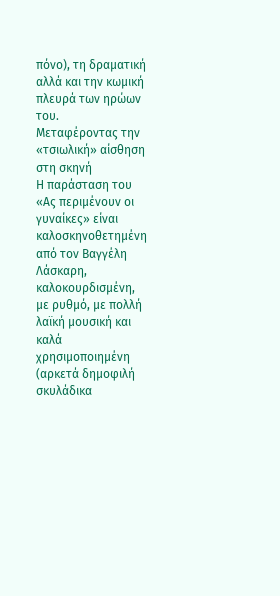πόνο), τη δραματική αλλά και την κωμική πλευρά των ηρώων του.
Μεταφέροντας την «τσιωλική» αίσθηση στη σκηνή
Η παράσταση του «Ας περιμένουν οι γυναίκες» είναι καλοσκηνοθετημένη από τον Βαγγέλη Λάσκαρη, καλοκουρδισμένη, με ρυθμό, με πολλή λαϊκή μουσική και καλά χρησιμοποιημένη (αρκετά δημοφιλή σκυλάδικα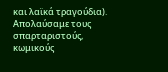και λαϊκά τραγούδια). Απολαύσαμε τους σπαρταριστούς, κωμικούς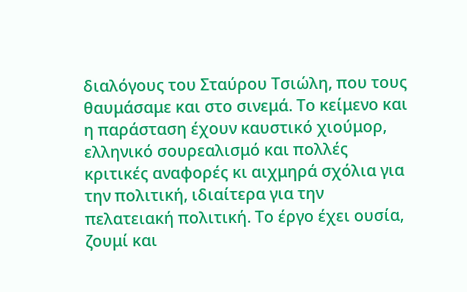διαλόγους του Σταύρου Τσιώλη, που τους θαυμάσαμε και στο σινεμά. Το κείμενο και η παράσταση έχουν καυστικό χιούμορ, ελληνικό σουρεαλισμό και πολλές κριτικές αναφορές κι αιχμηρά σχόλια για την πολιτική, ιδιαίτερα για την πελατειακή πολιτική. Το έργο έχει ουσία, ζουμί και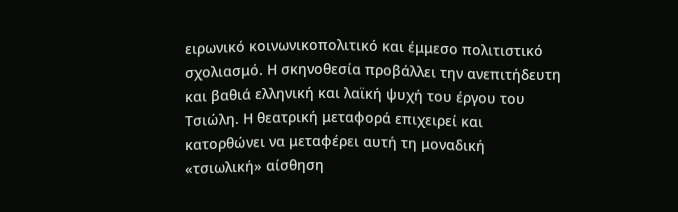ειρωνικό κοινωνικοπολιτικό και έμμεσο πολιτιστικό σχολιασμό. Η σκηνοθεσία προβάλλει την ανεπιτήδευτη και βαθιά ελληνική και λαϊκή ψυχή του έργου του Τσιώλη. Η θεατρική μεταφορά επιχειρεί και κατορθώνει να μεταφέρει αυτή τη μοναδική «τσιωλική» αίσθηση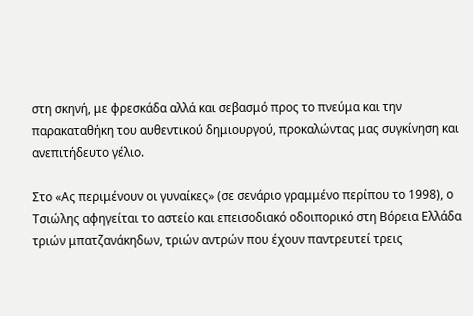στη σκηνή, με φρεσκάδα αλλά και σεβασμό προς το πνεύμα και την παρακαταθήκη του αυθεντικού δημιουργού, προκαλώντας μας συγκίνηση και ανεπιτήδευτο γέλιο.

Στο «Ας περιμένουν οι γυναίκες» (σε σενάριο γραμμένο περίπου το 1998), ο Τσιώλης αφηγείται το αστείο και επεισοδιακό οδοιπορικό στη Βόρεια Ελλάδα τριών μπατζανάκηδων, τριών αντρών που έχουν παντρευτεί τρεις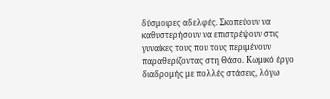δύσμοιρες αδελφές. Σκοπεύουν να καθυστερήσουν να επιστρέψουν στις γυναίκες τους που τους περιμένουν παραθερίζοντας στη Θάσο. Κωμικό έργο διαδρομής με πολλές στάσεις, λόγω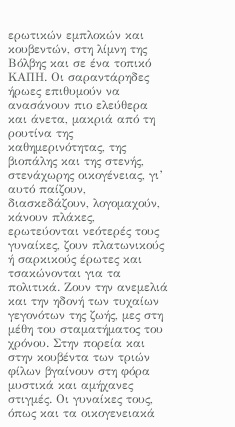ερωτικών εμπλοκών και κουβεντών, στη λίμνη της Βόλβης και σε ένα τοπικό ΚΑΠΗ. Οι σαραντάρηδες ήρωες επιθυμούν να ανασάνουν πιο ελεύθερα και άνετα, μακριά από τη ρουτίνα της καθημερινότητας, της βιοπάλης και της στενής, στενάχωρης οικογένειας, γι’ αυτό παίζουν, διασκεδάζουν, λογομαχούν, κάνουν πλάκες, ερωτεύονται νεότερές τους γυναίκες, ζουν πλατωνικούς ή σαρκικούς έρωτες και τσακώνονται για τα πολιτικά. Ζουν την ανεμελιά και την ηδονή των τυχαίων γεγονότων της ζωής, μες στη μέθη του σταματήματος του χρόνου. Στην πορεία και στην κουβέντα των τριών φίλων βγαίνουν στη φόρα μυστικά και αμήχανες στιγμές. Οι γυναίκες τους, όπως και τα οικογενειακά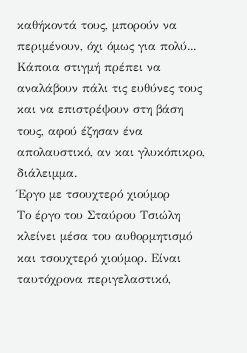καθήκοντά τους, μπορούν να περιμένουν, όχι όμως για πολύ... Κάποια στιγμή πρέπει να αναλάβουν πάλι τις ευθύνες τους και να επιστρέψουν στη βάση τους, αφού έζησαν ένα απολαυστικό, αν και γλυκόπικρο, διάλειμμα.
Έργο με τσουχτερό χιούμορ
Το έργο του Σταύρου Τσιώλη κλείνει μέσα του αυθορμητισμό και τσουχτερό χιούμορ. Είναι ταυτόχρονα περιγελαστικό,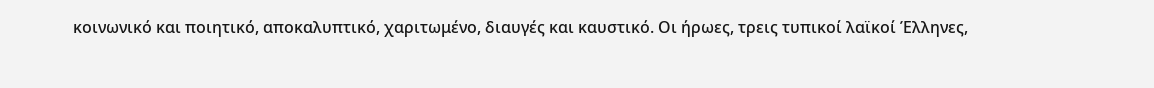κοινωνικό και ποιητικό, αποκαλυπτικό, χαριτωμένο, διαυγές και καυστικό. Οι ήρωες, τρεις τυπικοί λαϊκοί Έλληνες,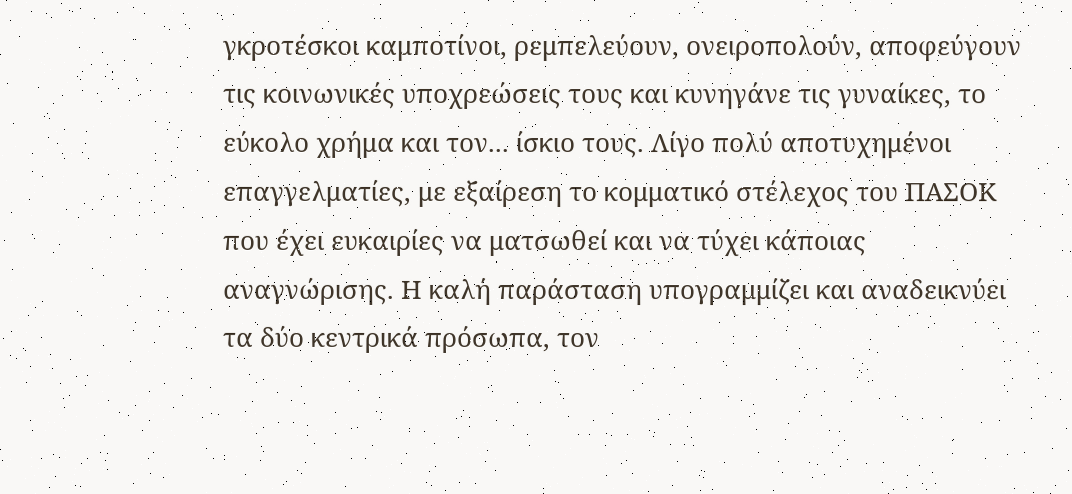γκροτέσκοι καμποτίνοι, ρεμπελεύουν, ονειροπολούν, αποφεύγουν τις κοινωνικές υποχρεώσεις τους και κυνηγάνε τις γυναίκες, το εύκολο χρήμα και τον... ίσκιο τους. Λίγο πολύ αποτυχημένοι επαγγελματίες, με εξαίρεση το κομματικό στέλεχος του ΠΑΣΟΚ που έχει ευκαιρίες να ματσωθεί και να τύχει κάποιας αναγνώρισης. Η καλή παράσταση υπογραμμίζει και αναδεικνύει τα δύο κεντρικά πρόσωπα, τον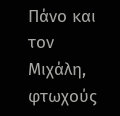Πάνο και τον Μιχάλη, φτωχούς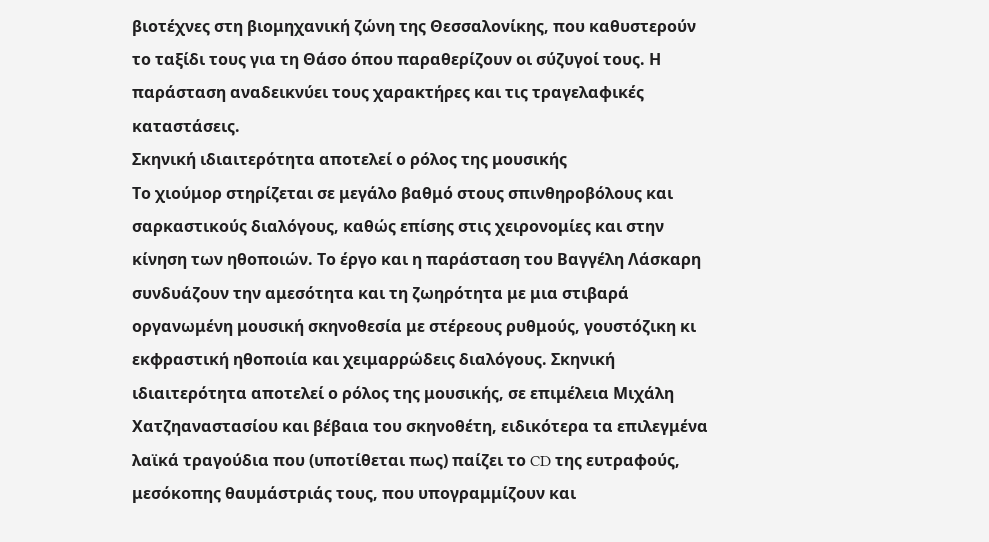βιοτέχνες στη βιομηχανική ζώνη της Θεσσαλονίκης, που καθυστερούν το ταξίδι τους για τη Θάσο όπου παραθερίζουν οι σύζυγοί τους. Η παράσταση αναδεικνύει τους χαρακτήρες και τις τραγελαφικές καταστάσεις.
Σκηνική ιδιαιτερότητα αποτελεί ο ρόλος της μουσικής
Το χιούμορ στηρίζεται σε μεγάλο βαθμό στους σπινθηροβόλους και σαρκαστικούς διαλόγους, καθώς επίσης στις χειρονομίες και στην κίνηση των ηθοποιών. Το έργο και η παράσταση του Βαγγέλη Λάσκαρη συνδυάζουν την αμεσότητα και τη ζωηρότητα με μια στιβαρά οργανωμένη μουσική σκηνοθεσία με στέρεους ρυθμούς, γουστόζικη κι εκφραστική ηθοποιία και χειμαρρώδεις διαλόγους. Σκηνική ιδιαιτερότητα αποτελεί ο ρόλος της μουσικής, σε επιμέλεια Μιχάλη Χατζηαναστασίου και βέβαια του σκηνοθέτη, ειδικότερα τα επιλεγμένα λαϊκά τραγούδια που (υποτίθεται πως) παίζει το CD της ευτραφούς, μεσόκοπης θαυμάστριάς τους, που υπογραμμίζουν και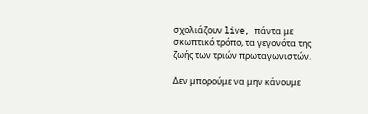σχολιάζουν live, πάντα με σκωπτικό τρόπο, τα γεγονότα της ζωής των τριών πρωταγωνιστών.

Δεν μπορούμε να μην κάνουμε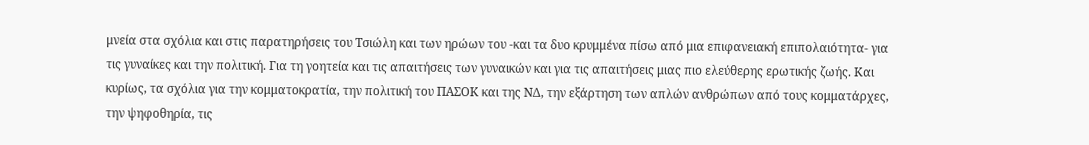μνεία στα σχόλια και στις παρατηρήσεις του Τσιώλη και των ηρώων του -και τα δυο κρυμμένα πίσω από μια επιφανειακή επιπολαιότητα- για τις γυναίκες και την πολιτική. Για τη γοητεία και τις απαιτήσεις των γυναικών και για τις απαιτήσεις μιας πιο ελεύθερης ερωτικής ζωής. Και κυρίως, τα σχόλια για την κομματοκρατία, την πολιτική του ΠΑΣΟΚ και της ΝΔ, την εξάρτηση των απλών ανθρώπων από τους κομματάρχες, την ψηφοθηρία, τις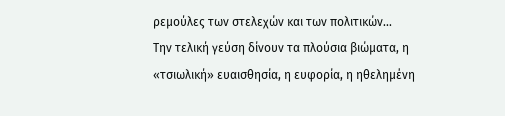ρεμούλες των στελεχών και των πολιτικών...
Την τελική γεύση δίνουν τα πλούσια βιώματα, η «τσιωλική» ευαισθησία, η ευφορία, η ηθελημένη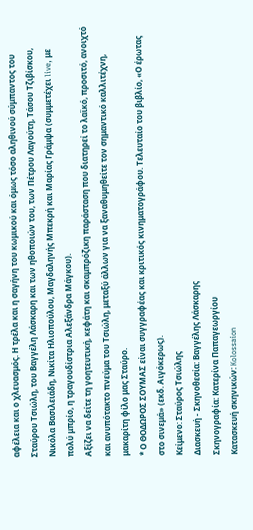αφέλεια και ο χλευασμός. Η τρέλα και η σαγήνη του κωμικού και όμως τόσο αληθινού σύμπαντος του Σταύρου Τσιώλη, του Βαγγέλη Λάσκαρη και των ηθοποιών του, των Πέτρου Λαγούτη, Τάσου Τζιβίσκου, Νικόλα Βασιλειάδη, Νικίτα Ηλιοπούλου, Μαγδαληνής Μπεκρή και Μαρίας Γράμψα (συμμετέχει live, με πολύ μπρίο, η τραγουδίστρια Αλεξάνδρα Μάγκου).
Αξίζει να δείτε τη γοητευτική, κεφάτη και σκαμπρόζικη παράσταση που διατηρεί το λαϊκό, προσιτό, ανοιχτό και ανυπότακτο πνεύμα του Τσιώλη, μεταξύ άλλων για να ξαναθυμηθείτε τον σημαντικό καλλιτέχνη, μακαρίτη φίλο μας Σταύρο.
* Ο ΘΟΔΩΡΟΣ ΣΟΥΜΑΣ είναι συγγραφέας και κριτικός κινηματογράφου. Τελευταίο του βιβλίο, «Ο έρωτας στο σινεμά» (εκδ. Αιγόκερως).
Κείμενο: Σταύρος Τσιώλης
Διασκευή - Σκηνοθεσία: Βαγγέλης Λάσκαρης
Σκηνογραφία: Κατερίνα Παπαγεωργίου
Κατασκευή σκηνικών: Kolossaion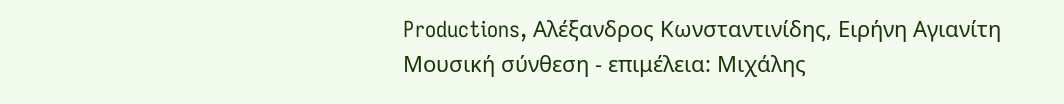Productions, Αλέξανδρος Κωνσταντινίδης, Ειρήνη Αγιανίτη
Μουσική σύνθεση - επιμέλεια: Μιχάλης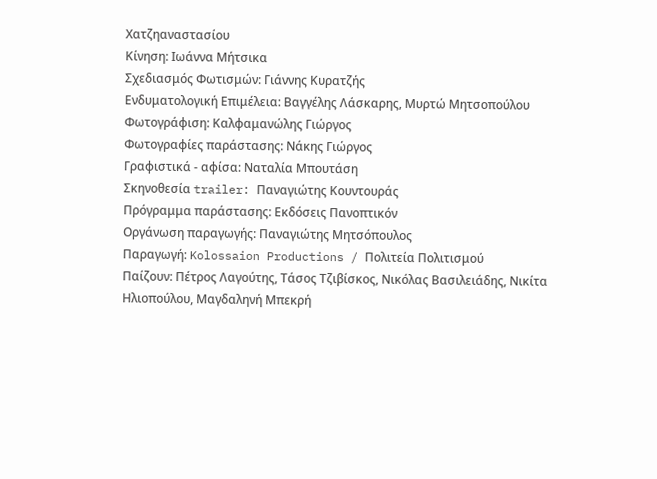Χατζηαναστασίου
Κίνηση: Ιωάννα Μήτσικα
Σχεδιασμός Φωτισμών: Γιάννης Κυρατζής
Ενδυματολογική Επιμέλεια: Βαγγέλης Λάσκαρης, Μυρτώ Μητσοπούλου
Φωτογράφιση: Καλφαμανώλης Γιώργος
Φωτογραφίες παράστασης: Νάκης Γιώργος
Γραφιστικά - αφίσα: Ναταλία Μπουτάση
Σκηνοθεσία trailer: Παναγιώτης Κουντουράς
Πρόγραμμα παράστασης: Εκδόσεις Πανοπτικόν
Οργάνωση παραγωγής: Παναγιώτης Μητσόπουλος
Παραγωγή: Kolossaion Productions / Πολιτεία Πολιτισμού
Παίζουν: Πέτρος Λαγούτης, Τάσος Τζιβίσκος, Νικόλας Βασιλειάδης, Νικίτα Ηλιοπούλου, Μαγδαληνή Μπεκρή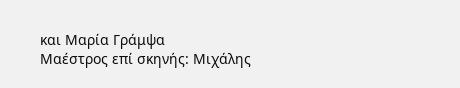και Μαρία Γράμψα
Μαέστρος επί σκηνής: Μιχάλης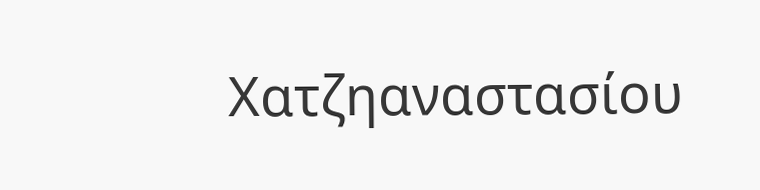Χατζηαναστασίου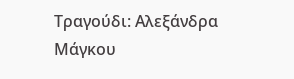Τραγούδι: Αλεξάνδρα Μάγκου